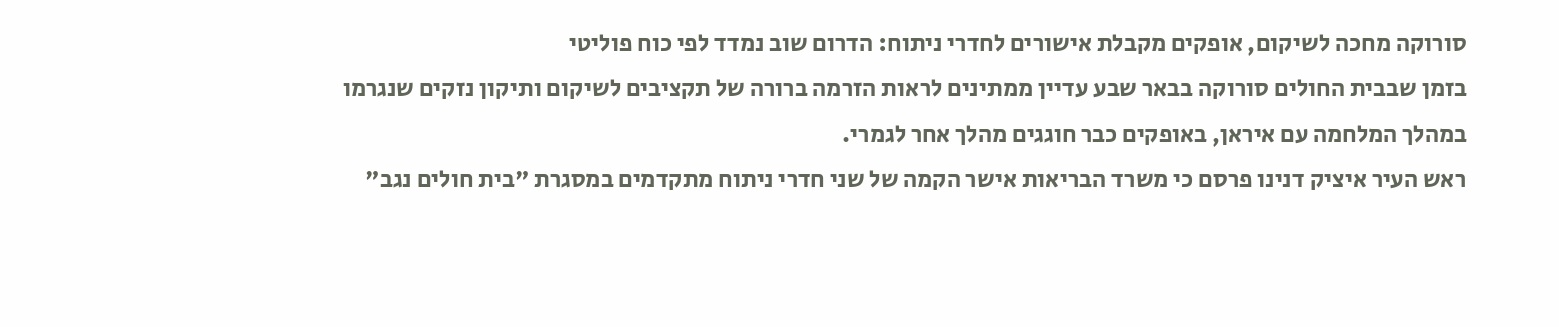סורוקה מחכה לשיקום, אופקים מקבלת אישורים לחדרי ניתוח: הדרום שוב נמדד לפי כוח פוליטי
בזמן שבבית החולים סורוקה בבאר שבע עדיין ממתינים לראות הזרמה ברורה של תקציבים לשיקום ותיקון נזקים שנגרמו במהלך המלחמה עם איראן, באופקים כבר חוגגים מהלך אחר לגמרי.
ראש העיר איציק דנינו פרסם כי משרד הבריאות אישר הקמה של שני חדרי ניתוח מתקדמים במסגרת "בית חולים נגב"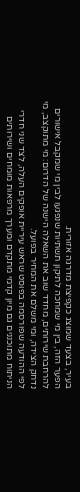בעיר, בצעד שמוצג כקפיצת מדרגה אזורית.
הפער הזה, בין מי שמחכה לתיקון תשתיות שנפגעו לבין מי שמקבל אישורים להרחבת שירותים, מחדד שוב את השאלה הישנה של הדרום: מי מתוקצב, מי נדחק הצידה, ומי משלם את המחיר בפועל.
לפי ההודעה שפורסמה בפוסט שראש עיריית אופקים העלה, לצד שני חדרי הניתוח מתוכננים גם מיון קדמי מתקדם ומערך מרפאות מומחים ושירותים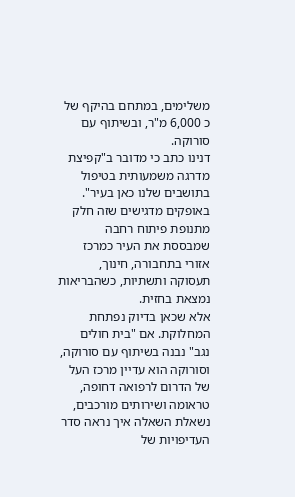משלימים, במתחם בהיקף של כ 6,000 מ"ר, ובשיתוף עם סורוקה.
דנינו כתב כי מדובר ב"קפיצת מדרגה משמעותית בטיפול בתושבים שלנו כאן בעיר".
באופקים מדגישים שזה חלק מתנופת פיתוח רחבה שמבססת את העיר כמרכז אזורי בתחבורה, חינוך, תעסוקה ותשתיות, כשהבריאות נמצאת בחזית.
אלא שכאן בדיוק נפתחת המחלוקת. אם "בית חולים נגב" נבנה בשיתוף עם סורוקה, וסורוקה הוא עדיין מרכז העל של הדרום לרפואה דחופה,
טראומה ושירותים מורכבים, נשאלת השאלה איך נראה סדר העדיפויות של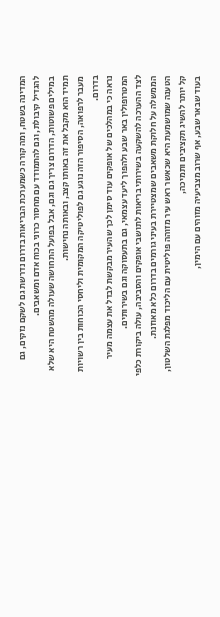המדינה בשטח, ומה קורה כשמערכת הבריאות בדרום נדרשת גם לשקם נזקים, גם להגדיל קיבולת, וגם להתמודד עם מחסור כרוני בכוח אדם ומשאבים.
במילים פשוטות, הדרום צריך גם וגם, אבל בפועל התחושה שעולה מהשטח היא שלא תמיד הוא מקבל את זה באותו קצב, ובאותה נחישות.
מעבר לרפואה, הסיפור הזה נוגע גם לפוליטיקה המקומית וליחסי הכוחות בין רשויות בדרום.
נראה כי במהלכים של אופקים עוד סימן לכך שהעיר מבקשת לבדל את עצמה מעיר המטרופולין באר שבע ולהפוך ליעד עצמאי, גם בתעסוקה וגם בשירותים.
לצד ההערכה להשקעה בשירותי בריאות לתושבי אופקים והסביבה, עולה ביקורת כלפי הממשלה על חלוקת משאבים שמצטיירת בעיני גורמים בדרום כלא מאוזנת.
הטענה שמושמעת היא שכאשר ראש עיר מזוהה פוליטית עם הליכוד מפלגת השלטון, קל יותר להשיג תקציבים ותמיכה,
בעוד שבאר שבע, אף שרוב מצביעיה מזוהים עם הימין,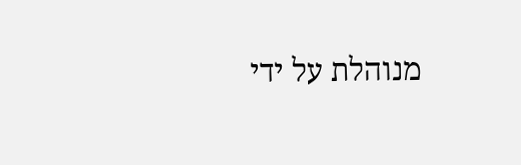מנוהלת על ידי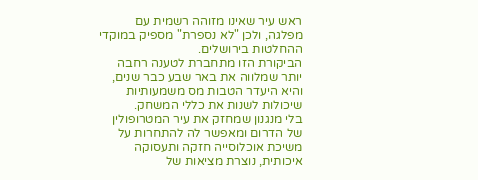ראש עיר שאינו מזוהה רשמית עם מפלגה, ולכן "לא נספרת" מספיק במוקדי ההחלטות בירושלים.
הביקורת הזו מתחברת לטענה רחבה יותר שמלווה את באר שבע כבר שנים, והיא היעדר הטבות מס משמעותיות שיכולות לשנות את כללי המשחק.
בלי מנגנון שמחזק את עיר המטרופולין של הדרום ומאפשר לה להתחרות על משיכת אוכלוסייה חזקה ותעסוקה איכותית, נוצרת מציאות של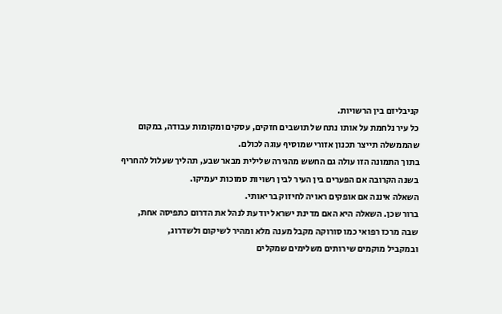קניבליזם בין הרשויות.
כל עיר נלחמת על אותו נתח של תושבים חזקים, עסקים ומקומות עבודה, במקום שהממשלה תייצר תכנון אזורי שמוסיף עוגה לכולם.
בתוך התמונה הזו עולה גם החשש מהגירה שלילית מבאר שבע, תהליך שעלול להחריף בשנה הקרובה אם הפערים בין העיר לבין רשויות סמוכות יעמיקו.
השאלה איננה אם אופקים ראויה לחיזוק בריאותי.
ברור שכן. השאלה היא האם מדינת ישראל יודעת לנהל את הדרום כתפיסה אחת, שבה מרכז רפואי כמו סורוקה מקבל מענה מלא ומהיר לשיקום ולשדרוג,
ובמקביל מוקמים שירותים משלימים שמקלים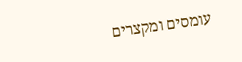עומסים ומקצרים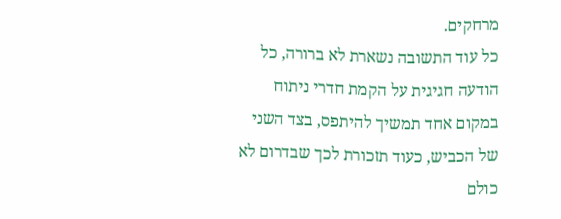מרחקים.
כל עוד התשובה נשארת לא ברורה, כל הודעה חגיגית על הקמת חדרי ניתוח במקום אחד תמשיך להיתפס, בצד השני של הכביש, כעוד תזכורת לכך שבדרום לא כולם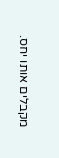מקבלים אותו יחס.